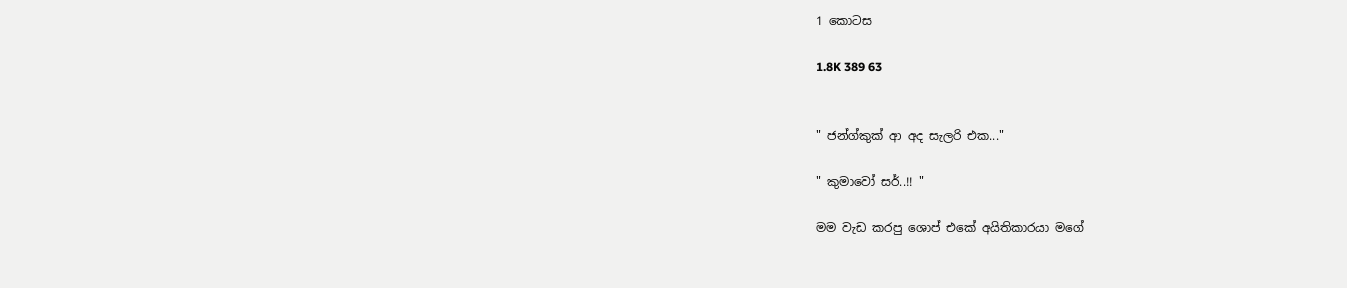1 කොටස

1.8K 389 63


" ජන්ග්කුක් ආ අද සැලරි එක..."

" කුමාවෝ සර්..!! "

මම වැඩ කරපු ශොප් එකේ අයිතිකාරයා මගේ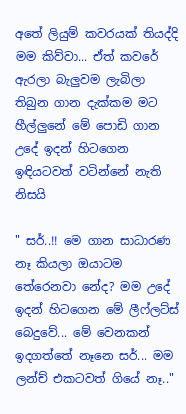අතේ ලියුම් කවරයක් තියද්දි මම කිව්වා... ඒත් කවරේ ඇරලා බැලුවම ලැබිලා තිබුන ගාන දැක්කම මට හීල්ලුනේ මේ පොඩි ගාන උදේ ඉදන් හිටගෙන ඉඳියටවත් වටින්නේ නැති නිසයි

" සර්..!! මෙ ගාන සාධාරණ නෑ කියලා ඔයාටම තේරෙනවා නේද? මම උදේ ඉදන් හිටගෙන මේ ලීෆ්ලට්ස් බෙදුවේ... මේ වෙනකන් ඉදගත්තේ නෑනෙ සර්... මම ලන්ච් එකටවත් ගියේ නෑ.."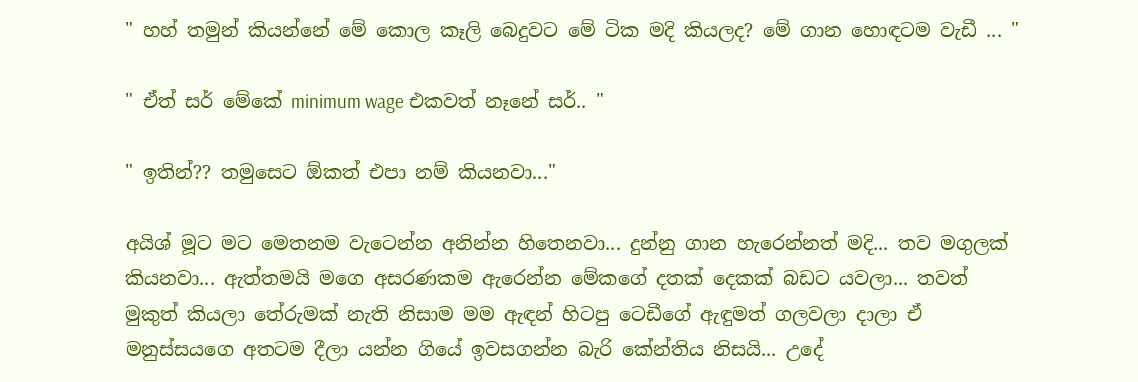" හහ් තමුන් කියන්නේ මේ කොල කෑලි බෙදුවට මේ ටික මදි කියලද? මේ ගාන හොඳටම වැඩී ... "

" ඒත් සර් මේකේ minimum wage එකවත් නෑනේ සර්.. "

" ඉතින්?? තමුසෙට ඕකත් එපා නම් කියනවා..."

අයිශ් මූට මට මෙතනම වැටෙන්න අනින්න හිතෙනවා... දුන්නු ගාන හැරෙන්නත් මදි... තව මගුලක් කියනවා... ඇත්තමයි මගෙ අසරණකම ඇරෙන්න මේකගේ දතක් දෙකක් බඩට යවලා... තවත් මුකුත් කියලා තේරුමක් නැති නිසාම මම ඇඳන් හිටපු ටෙඩීගේ ඇඳුමත් ගලවලා දාලා ඒ මනුස්සයගෙ අතටම දීලා යන්න ගියේ ඉවසගන්න බැරි කේන්තිය නිසයි... උදේ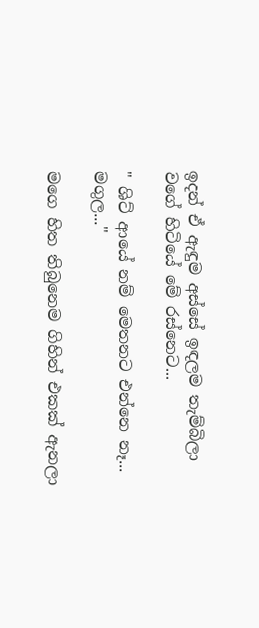ඉදන් ඒ ඇඳුම අස්සේ ඉඳලම තැම්බිලා වගේ හිටියේ මේ රස්නෙට...

" ශිට් ආයේ නම් මෙතනට එන්නෙ නෑ... මගුල..."

මගෙ හිත තිබුනෙම ගිහින් එකක් ඇනලා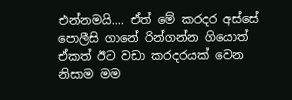එන්නමයි.... ඒත් මේ කරදර අස්සේ පොලීසි ගානේ රින්ගන්න ගියොත් ඒකත් ඊට වඩා කරදරයක් වෙන නිසාම මම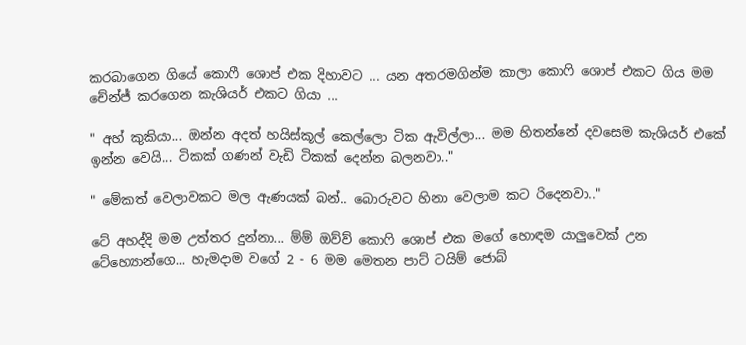කරබාගෙන ගියේ කොෆී ශොප් එක දිහාවට ... යන අතරමගින්ම කාලා කොෆි ශොප් එකට ගිය මම චේන්ජ් කරගෙන කැශියර් එකට ගියා ...

" අහ් කුකියා... ඔන්න අදත් හයිස්කූල් කෙල්ලො ටික ඇවිල්ලා... මම හිතන්නේ දවසෙම කැශියර් එකේ ඉන්න වෙයි... ටිකක් ගණන් වැඩි ටිකක් දෙන්න බලනවා.."

" මේකත් වෙලාවකට මල ඇණයක් බන්.. බොරුවට හිනා වෙලාම කට රිදෙනවා.."

ටේ අහද්දි මම උත්තර දුන්නා... ම්ම් ඔව්ව් කොෆි ශොප් එක මගේ හොඳම යාලුවෙක් උන ටේහ්‍යොන්ගෙ... හැමදාම වගේ 2 - 6 මම මෙතන පාට් ටයිම් ජොබ්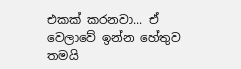එකක් කරනවා... ඒ වෙලාවේ ඉන්න හේතුව තමයි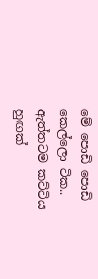මේ පොඩි පොඩි කෙල්ලො ටික.. ඇත්තටම කට්ටිය හුඟක්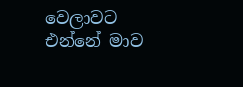වෙලාවට එන්නේ මාව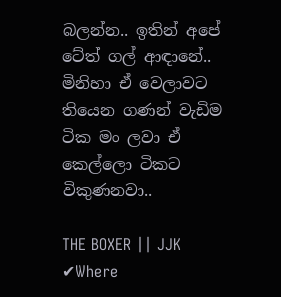බලන්න.. ඉතින් අපේ ටේත් ගල් ආඳානේ.. මිනිහා ඒ වෙලාවට තියෙන ගණන් වැඩිම ටික මං ලවා ඒ කෙල්ලො ටිකට විකුණනවා..

THE BOXER || JJK ✔Where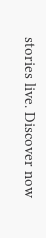stories live. Discover now